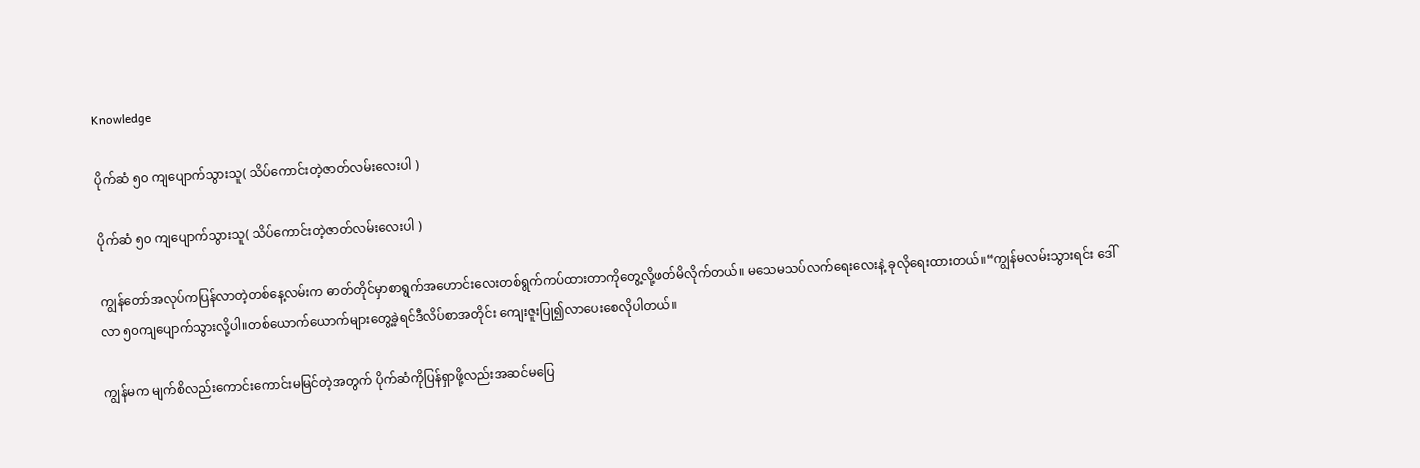Knowledge

ပိုက်ဆံ ၅၀ ကျပျောက်သွားသူ( သိပ်ကောင်းတဲ့ဇာတ်လမ်းလေးပါ )

ပိုက်ဆံ ၅၀ ကျပျောက်သွားသူ( သိပ်ကောင်းတဲ့ဇာတ်လမ်းလေးပါ )

ကျွန်တော်အလုပ်ကပြန်လာတဲ့တစ်နေ့လမ်းက ဓာတ်တိုင်မှာစာရွက်အဟောင်းလေးတစ်ရွက်ကပ်ထားတာကိုတွေ့လို့ဖတ်မိလိုက်တယ်။ မသေမသပ်လက်ရေးလေးနဲ့ ခုလိုရေးထားတယ်။“ကျွန်မလမ်းသွားရင်း ဒေါ်လာ ၅၀ကျပျောက်သွားလို့ပါ။တစ်ယောက်ယောက်များတွေ့ခဲ့ရင်ဒီလိပ်စာအတိုင်း ကျေးဇူးပြု၍လာပေးစေလိုပါတယ်။

ကျွန်မက မျက်စိလည်းကောင်းကောင်းမမြင်တဲ့အတွက် ပိုက်ဆံကိုပြန်ရှာဖို့လည်းအဆင်မပြေ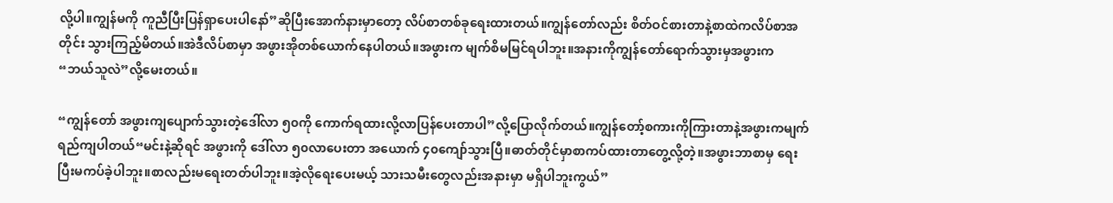လို့ပါ။ကျွန်မကို ကူညီပြီးပြန်ရှာပေးပါနော်”ဆိုပြီးအောက်နားမှာတော့ လိပ်စာတစ်ခုရေးထားတယ်။ကျွန်တော်လည်း စိတ်ဝင်စားတာနဲ့စာထဲကလိပ်စာအတိုင်း သွားကြည့်မိတယ်။အဲဒီလိပ်စာမှာ အဖွားအိုတစ်ယောက်နေပါတယ်။အဖွားက မျက်စိမမြင်ရပါဘူး။အနားကိုကျွန်တော်ရောက်သွားမှအဖွားက “ဘယ်သူလဲ”လို့မေးတယ်။

“ကျွန်တော် အဖွားကျပျောက်သွားတဲ့ဒေါ်လာ ၅၀ကို ကောက်ရထားလို့လာပြန်ပေးတာပါ”လို့ပြောလိုက်တယ်။ကျွန်တော့်စကားကိုကြားတာနဲ့အဖွားကမျက်ရည်ကျပါတယ်“မင်းနဲ့ဆိုရင် အဖွားကို ဒေါ်လာ ၅၀လာပေးတာ အယောက် ၄၀ကျော်သွားပြီ။ဓာတ်တိုင်မှာစာကပ်ထားတာတွေ့လို့တဲ့။အဖွားဘာစာမှ ရေးပြီးမကပ်ခဲ့ပါဘူး။စာလည်းမရေးတတ်ပါဘူး။အဲ့လိုရေးပေးမယ့် သားသမီးတွေလည်းအနားမှာ မရှိပါဘူးကွယ်”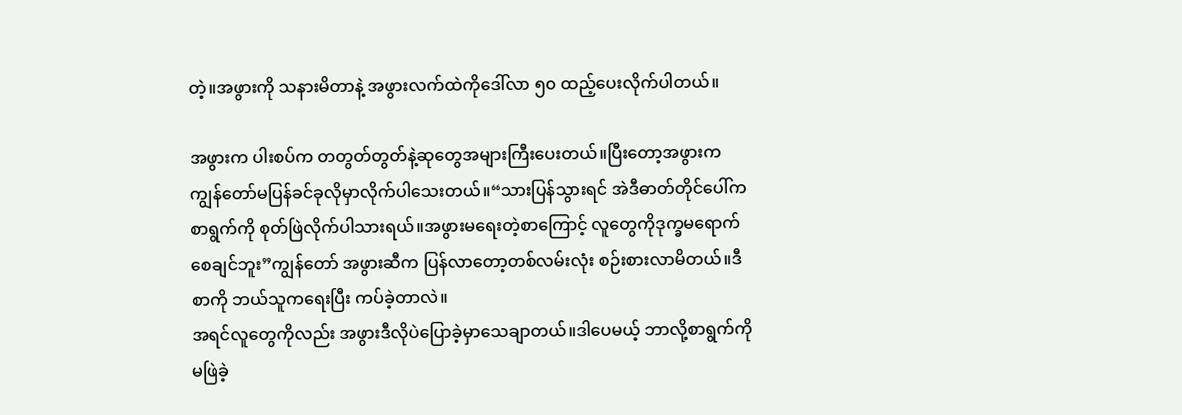တဲ့။အဖွားကို သနားမိတာနဲ့ အဖွားလက်ထဲကိုဒေါ်လာ ၅၀ ထည့်ပေးလိုက်ပါတယ်။

အဖွားက ပါးစပ်က တတွတ်တွတ်နဲ့ဆုတွေအများကြီးပေးတယ်။ပြီးတော့အဖွားက ကျွန်တော်မပြန်ခင်ခုလိုမှာလိုက်ပါသေးတယ်။“သားပြန်သွားရင် အဲဒီဓာတ်တိုင်ပေါ်ကစာရွက်ကို စုတ်ဖြဲလိုက်ပါသားရယ်။အဖွားမရေးတဲ့စာကြောင့် လူတွေကိုဒုက္ခမရောက်စေချင်ဘူး”ကျွန်တော် အဖွားဆီက ပြန်လာတော့တစ်လမ်းလုံး စဉ်းစားလာမိတယ်။ဒီစာကို ဘယ်သူကရေးပြီး ကပ်ခဲ့တာလဲ။
အရင်လူတွေကိုလည်း အဖွားဒီလိုပဲပြောခဲ့မှာသေချာတယ်။ဒါပေမယ့် ဘာလို့စာရွက်ကို မဖြဲခဲ့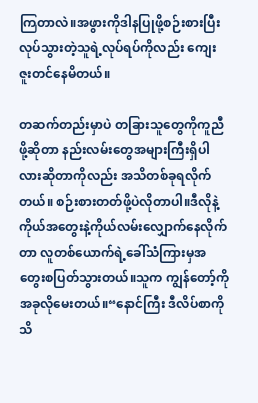ကြတာလဲ။အဖွားကိုဒါနပြုဖို့စဉ်းစားပြီးလုပ်သွားတဲ့သူရဲ့လုပ်ရပ်ကိုလည်း ကျေးဇူးတင်နေမိတယ်။

တဆက်တည်းမှာပဲ တခြားသူတွေကိုကူညီဖို့ဆိုတာ နည်းလမ်းတွေအများကြီးရှိပါလားဆိုတာကိုလည်း အသိတစ်ခုရလိုက်တယ်။ စဉ်းစားတတ်ဖို့ပဲလိုတာပါ။ဒီလိုနဲ့ကိုယ်အတွေးနဲ့ကိုယ်လမ်းလျှောက်နေလိုက်တာ လူတစ်ယောက်ရဲ့ခေါ်သံကြားမှအတွေးစပြတ်သွားတယ်။သူက ကျွန်တော့်ကို အခုလိုမေးတယ်။“နောင်ကြီး ဒီလိပ်စာကိုသိ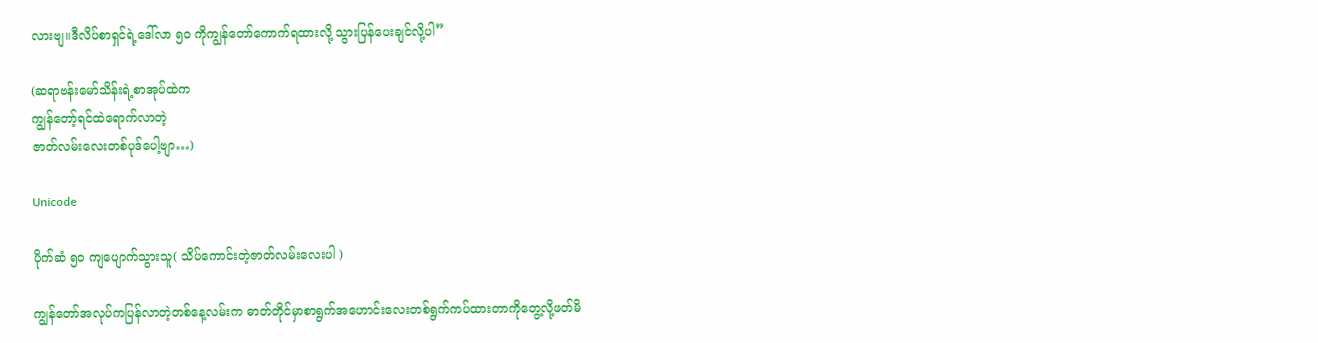လားဗျ။ဒီလိပ်စာရှင်ရဲ့ဒေါ်လာ ၅၀ ကိုကျွန်တော်ကောက်ရထားလို့ သွားပြန်ပေးချင်လို့ပါ”

(ဆရာဗန်းမော်သိန်းရဲ့စာအုပ်ထဲက
ကျွန်တော့်ရင်ထဲရောက်လာတဲ့
ဇာတ်လမ်းလေးတစ်ပုဒ်ပေါ့ဗျာ…)

Unicode

ပိုက်ဆံ ၅၀ ကျပျောက်သွားသူ( သိပ်ကောင်းတဲ့ဇာတ်လမ်းလေးပါ )

ကျွန်တော်အလုပ်ကပြန်လာတဲ့တစ်နေ့လမ်းက ဓာတ်တိုင်မှာစာရွက်အဟောင်းလေးတစ်ရွက်ကပ်ထားတာကိုတွေ့လို့ဖတ်မိ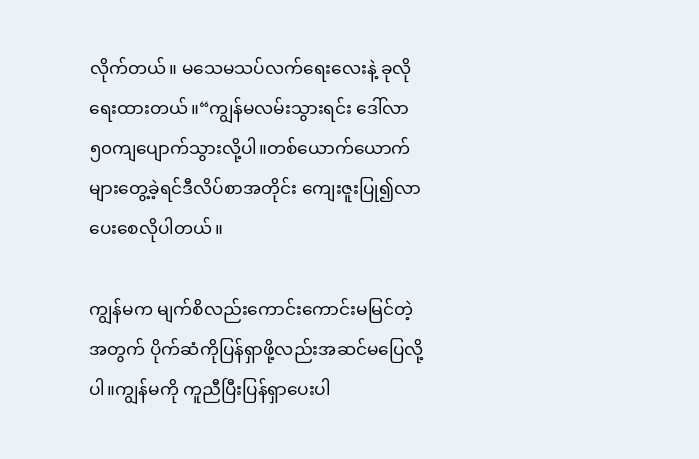လိုက်တယ်။ မသေမသပ်လက်ရေးလေးနဲ့ ခုလိုရေးထားတယ်။“ကျွန်မလမ်းသွားရင်း ဒေါ်လာ ၅၀ကျပျောက်သွားလို့ပါ။တစ်ယောက်ယောက်များတွေ့ခဲ့ရင်ဒီလိပ်စာအတိုင်း ကျေးဇူးပြု၍လာပေးစေလိုပါတယ်။

ကျွန်မက မျက်စိလည်းကောင်းကောင်းမမြင်တဲ့အတွက် ပိုက်ဆံကိုပြန်ရှာဖို့လည်းအဆင်မပြေလို့ပါ။ကျွန်မကို ကူညီပြီးပြန်ရှာပေးပါ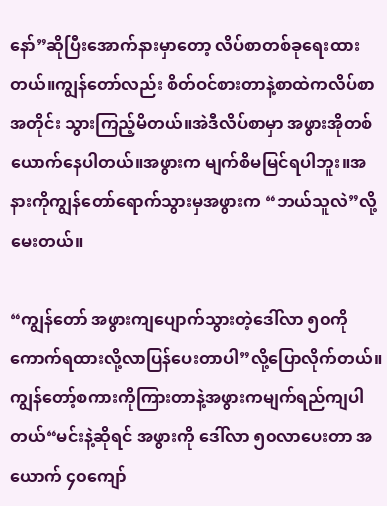နော်”ဆိုပြီးအောက်နားမှာတော့ လိပ်စာတစ်ခုရေးထားတယ်။ကျွန်တော်လည်း စိတ်ဝင်စားတာနဲ့စာထဲကလိပ်စာအတိုင်း သွားကြည့်မိတယ်။အဲဒီလိပ်စာမှာ အဖွားအိုတစ်ယောက်နေပါတယ်။အဖွားက မျက်စိမမြင်ရပါဘူး။အနားကိုကျွန်တော်ရောက်သွားမှအဖွားက “ဘယ်သူလဲ”လို့မေးတယ်။

“ကျွန်တော် အဖွားကျပျောက်သွားတဲ့ဒေါ်လာ ၅၀ကို ကောက်ရထားလို့လာပြန်ပေးတာပါ”လို့ပြောလိုက်တယ်။ကျွန်တော့်စကားကိုကြားတာနဲ့အဖွားကမျက်ရည်ကျပါတယ်“မင်းနဲ့ဆိုရင် အဖွားကို ဒေါ်လာ ၅၀လာပေးတာ အယောက် ၄၀ကျော်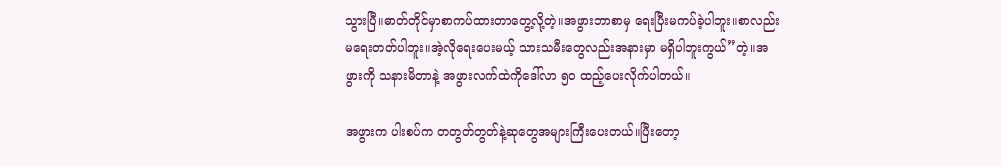သွားပြီ။ဓာတ်တိုင်မှာစာကပ်ထားတာတွေ့လို့တဲ့။အဖွားဘာစာမှ ရေးပြီးမကပ်ခဲ့ပါဘူး။စာလည်းမရေးတတ်ပါဘူး။အဲ့လိုရေးပေးမယ့် သားသမီးတွေလည်းအနားမှာ မရှိပါဘူးကွယ်”တဲ့။အဖွားကို သနားမိတာနဲ့ အဖွားလက်ထဲကိုဒေါ်လာ ၅၀ ထည့်ပေးလိုက်ပါတယ်။

အဖွားက ပါးစပ်က တတွတ်တွတ်နဲ့ဆုတွေအများကြီးပေးတယ်။ပြီးတော့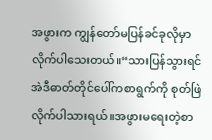အဖွားက ကျွန်တော်မပြန်ခင်ခုလိုမှာလိုက်ပါသေးတယ်။“သားပြန်သွားရင် အဲဒီဓာတ်တိုင်ပေါ်ကစာရွက်ကို စုတ်ဖြဲလိုက်ပါသားရယ်။အဖွားမရေးတဲ့စာ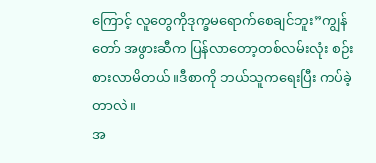ကြောင့် လူတွေကိုဒုက္ခမရောက်စေချင်ဘူး”ကျွန်တော် အဖွားဆီက ပြန်လာတော့တစ်လမ်းလုံး စဉ်းစားလာမိတယ်။ဒီစာကို ဘယ်သူကရေးပြီး ကပ်ခဲ့တာလဲ။
အ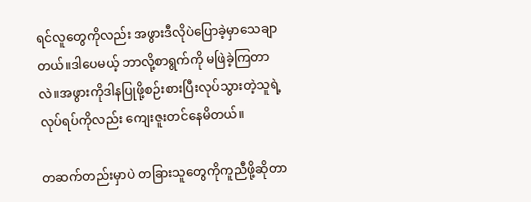ရင်လူတွေကိုလည်း အဖွားဒီလိုပဲပြောခဲ့မှာသေချာတယ်။ဒါပေမယ့် ဘာလို့စာရွက်ကို မဖြဲခဲ့ကြတာလဲ။အဖွားကိုဒါနပြုဖို့စဉ်းစားပြီးလုပ်သွားတဲ့သူရဲ့လုပ်ရပ်ကိုလည်း ကျေးဇူးတင်နေမိတယ်။

တဆက်တည်းမှာပဲ တခြားသူတွေကိုကူညီဖို့ဆိုတာ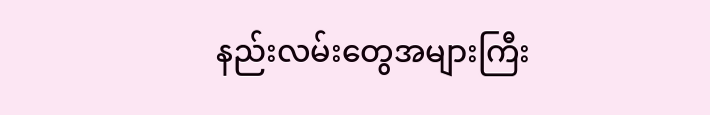နည်းလမ်းတွေအများကြီး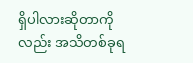ရှိပါလားဆိုတာကိုလည်း အသိတစ်ခုရ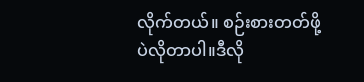လိုက်တယ်။ စဉ်းစားတတ်ဖို့ပဲလိုတာပါ။ဒီလို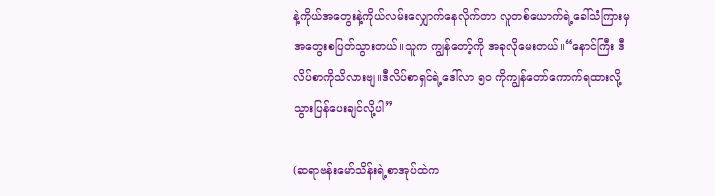နဲ့ကိုယ်အတွေးနဲ့ကိုယ်လမ်းလျှောက်နေလိုက်တာ လူတစ်ယောက်ရဲ့ခေါ်သံကြားမှအတွေးစပြတ်သွားတယ်။သူက ကျွန်တော့်ကို အခုလိုမေးတယ်။“နောင်ကြီး ဒီလိပ်စာကိုသိလားဗျ။ဒီလိပ်စာရှင်ရဲ့ဒေါ်လာ ၅၀ ကိုကျွန်တော်ကောက်ရထားလို့ သွားပြန်ပေးချင်လို့ပါ”

(ဆရာဗန်းမော်သိန်းရဲ့စာအုပ်ထဲက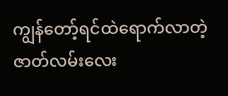ကျွန်တော့်ရင်ထဲရောက်လာတဲ့
ဇာတ်လမ်းလေး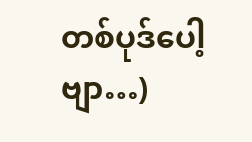တစ်ပုဒ်ပေါ့ဗျာ…)